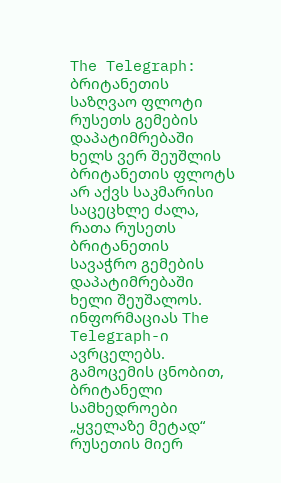The Telegraph: ბრიტანეთის საზღვაო ფლოტი რუსეთს გემების დაპატიმრებაში ხელს ვერ შეუშლის
ბრიტანეთის ფლოტს არ აქვს საკმარისი საცეცხლე ძალა, რათა რუსეთს ბრიტანეთის სავაჭრო გემების დაპატიმრებაში ხელი შეუშალოს. ინფორმაციას The Telegraph-ი ავრცელებს.
გამოცემის ცნობით, ბრიტანელი სამხედროები „ყველაზე მეტად“ რუსეთის მიერ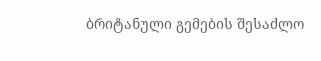ბრიტანული გემების შესაძლო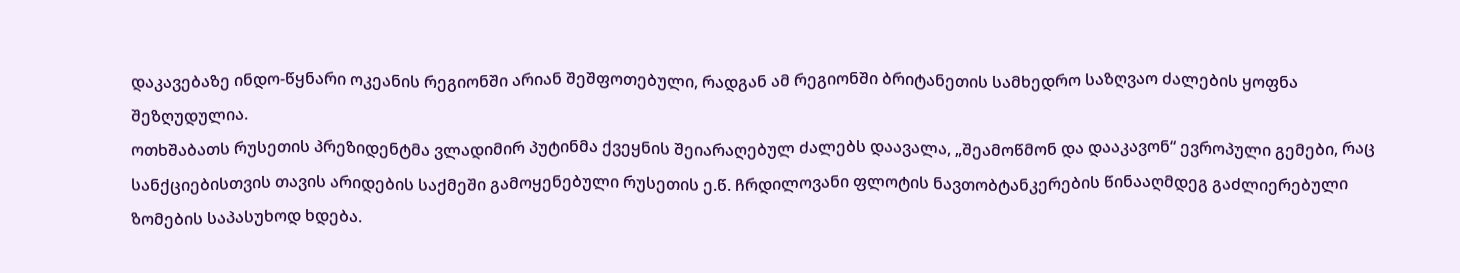დაკავებაზე ინდო-წყნარი ოკეანის რეგიონში არიან შეშფოთებული, რადგან ამ რეგიონში ბრიტანეთის სამხედრო საზღვაო ძალების ყოფნა შეზღუდულია.
ოთხშაბათს რუსეთის პრეზიდენტმა ვლადიმირ პუტინმა ქვეყნის შეიარაღებულ ძალებს დაავალა, „შეამოწმონ და დააკავონ“ ევროპული გემები, რაც სანქციებისთვის თავის არიდების საქმეში გამოყენებული რუსეთის ე.წ. ჩრდილოვანი ფლოტის ნავთობტანკერების წინააღმდეგ გაძლიერებული ზომების საპასუხოდ ხდება.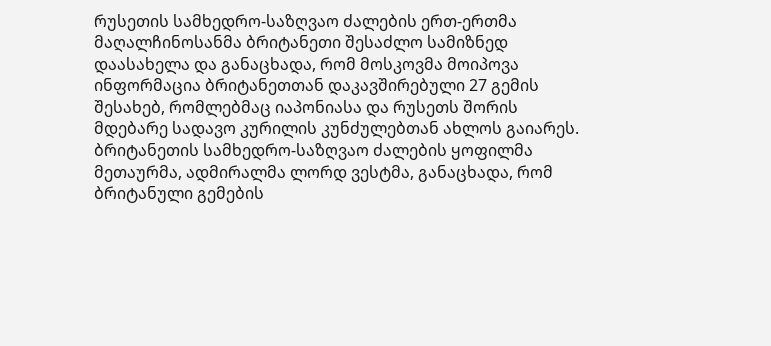რუსეთის სამხედრო-საზღვაო ძალების ერთ-ერთმა მაღალჩინოსანმა ბრიტანეთი შესაძლო სამიზნედ დაასახელა და განაცხადა, რომ მოსკოვმა მოიპოვა ინფორმაცია ბრიტანეთთან დაკავშირებული 27 გემის შესახებ, რომლებმაც იაპონიასა და რუსეთს შორის მდებარე სადავო კურილის კუნძულებთან ახლოს გაიარეს.
ბრიტანეთის სამხედრო-საზღვაო ძალების ყოფილმა მეთაურმა, ადმირალმა ლორდ ვესტმა, განაცხადა, რომ ბრიტანული გემების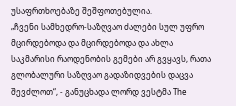უსაფრთხოებაზე შეშფოთებულია.
„ჩვენი სამხედრო-საზღვაო ძალები სულ უფრო მცირდებოდა და მცირდებოდა და ახლა საკმარისი რაოდენობის გემები არ გვყავს, რათა გლობალური საზღვაო გადაზიდვების დაცვა შევძლოთ“, - განუცხადა ლორდ ვესტმა The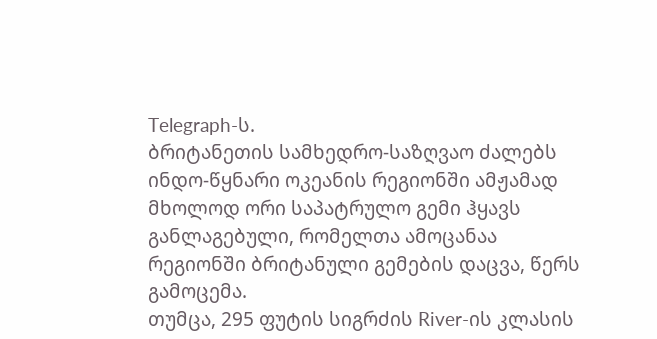Telegraph-ს.
ბრიტანეთის სამხედრო-საზღვაო ძალებს ინდო-წყნარი ოკეანის რეგიონში ამჟამად მხოლოდ ორი საპატრულო გემი ჰყავს განლაგებული, რომელთა ამოცანაა რეგიონში ბრიტანული გემების დაცვა, წერს გამოცემა.
თუმცა, 295 ფუტის სიგრძის River-ის კლასის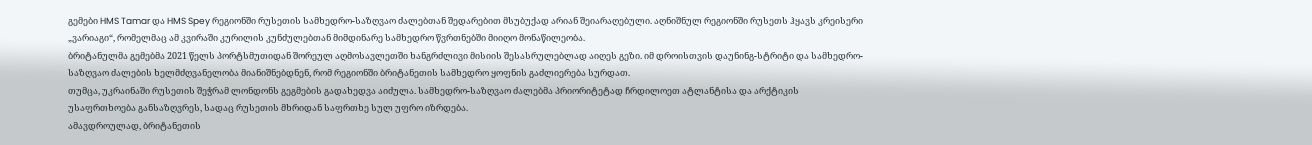გემები HMS Tamar და HMS Spey რეგიონში რუსეთის სამხედრო-საზღვაო ძალებთან შედარებით მსუბუქად არიან შეიარაღებული. აღნიშნულ რეგიონში რუსეთს ჰყავს კრეისერი „ვარიაგი“, რომელმაც ამ კვირაში კურილის კუნძულებთან მიმდინარე სამხედრო წვრთნებში მიიღო მონაწილეობა.
ბრიტანულმა გემებმა 2021 წელს პორტსმუთიდან შორეულ აღმოსავლეთში ხანგრძლივი მისიის შესასრულებლად აიღეს გეზი. იმ დროისთვის დაუნინგ-სტრიტი და სამხედრო-საზღვაო ძალების ხელმძღვანელობა მიანიშნებდნენ, რომ რეგიონში ბრიტანეთის სამხედრო ყოფნის გაძლიერება სურდათ.
თუმცა, უკრაინაში რუსეთის შეჭრამ ლონდონს გეგმების გადახედვა აიძულა. სამხედრო-საზღვაო ძალებმა პრიორიტეტად ჩრდილოეთ ატლანტისა და არქტიკის უსაფრთხოება განსაზღვრეს, სადაც რუსეთის მხრიდან საფრთხე სულ უფრო იზრდება.
ამავდროულად, ბრიტანეთის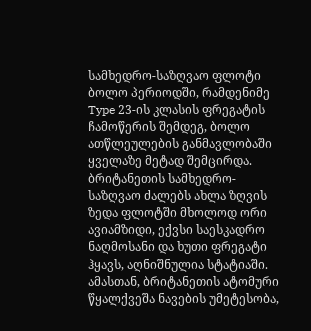სამხედრო-საზღვაო ფლოტი ბოლო პერიოდში, რამდენიმე Type 23-ის კლასის ფრეგატის ჩამოწერის შემდეგ, ბოლო ათწლეულების განმავლობაში ყველაზე მეტად შემცირდა. ბრიტანეთის სამხედრო-საზღვაო ძალებს ახლა ზღვის ზედა ფლოტში მხოლოდ ორი ავიამზიდი, ექვსი საესკადრო ნაღმოსანი და ხუთი ფრეგატი ჰყავს, აღნიშნულია სტატიაში.
ამასთან, ბრიტანეთის ატომური წყალქვეშა ნავების უმეტესობა,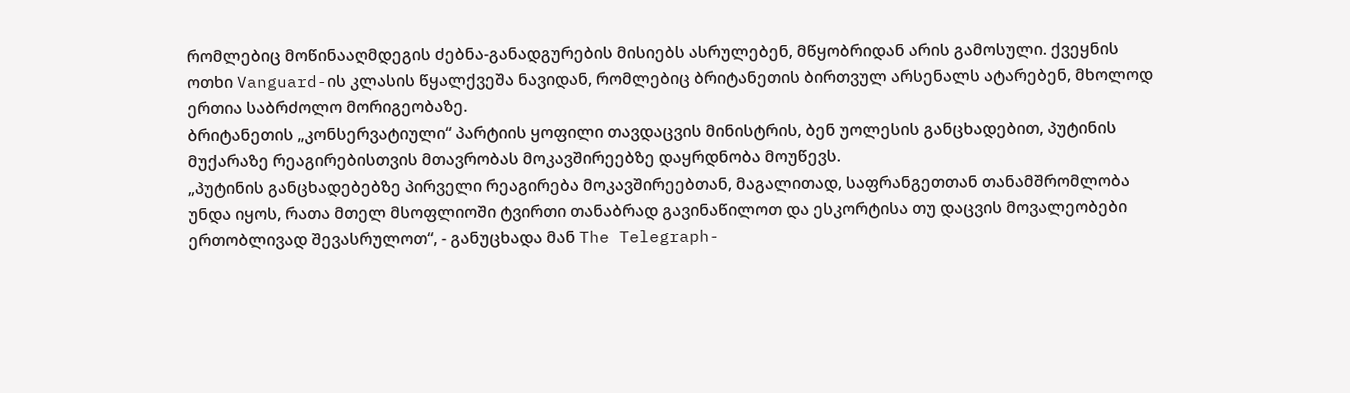რომლებიც მოწინააღმდეგის ძებნა-განადგურების მისიებს ასრულებენ, მწყობრიდან არის გამოსული. ქვეყნის ოთხი Vanguard-ის კლასის წყალქვეშა ნავიდან, რომლებიც ბრიტანეთის ბირთვულ არსენალს ატარებენ, მხოლოდ ერთია საბრძოლო მორიგეობაზე.
ბრიტანეთის „კონსერვატიული“ პარტიის ყოფილი თავდაცვის მინისტრის, ბენ უოლესის განცხადებით, პუტინის მუქარაზე რეაგირებისთვის მთავრობას მოკავშირეებზე დაყრდნობა მოუწევს.
„პუტინის განცხადებებზე პირველი რეაგირება მოკავშირეებთან, მაგალითად, საფრანგეთთან თანამშრომლობა უნდა იყოს, რათა მთელ მსოფლიოში ტვირთი თანაბრად გავინაწილოთ და ესკორტისა თუ დაცვის მოვალეობები ერთობლივად შევასრულოთ“, - განუცხადა მან The Telegraph-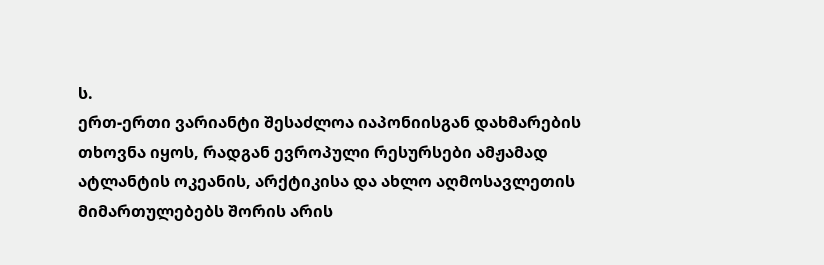ს.
ერთ-ერთი ვარიანტი შესაძლოა იაპონიისგან დახმარების თხოვნა იყოს, რადგან ევროპული რესურსები ამჟამად ატლანტის ოკეანის, არქტიკისა და ახლო აღმოსავლეთის მიმართულებებს შორის არის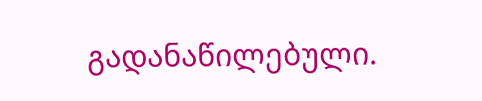გადანაწილებული.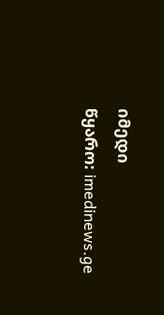იმედი
წყარო: imedinews.ge